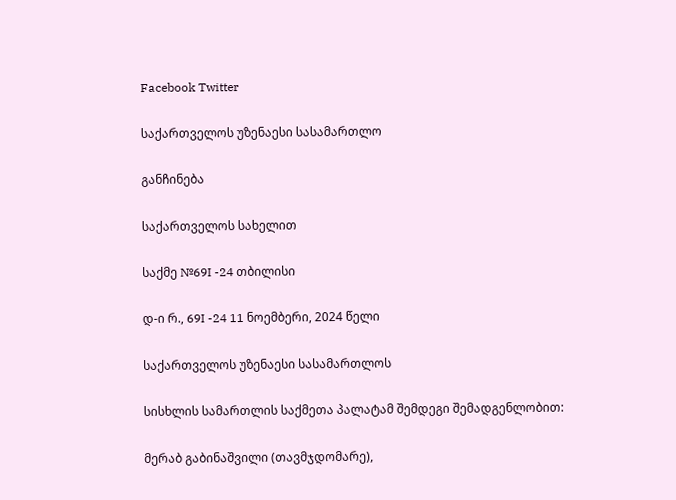Facebook Twitter

საქართველოს უზენაესი სასამართლო

განჩინება

საქართველოს სახელით

საქმე №69I -24 თბილისი

დ-ი რ., 69I -24 11 ნოემბერი, 2024 წელი

საქართველოს უზენაესი სასამართლოს

სისხლის სამართლის საქმეთა პალატამ შემდეგი შემადგენლობით:

მერაბ გაბინაშვილი (თავმჯდომარე),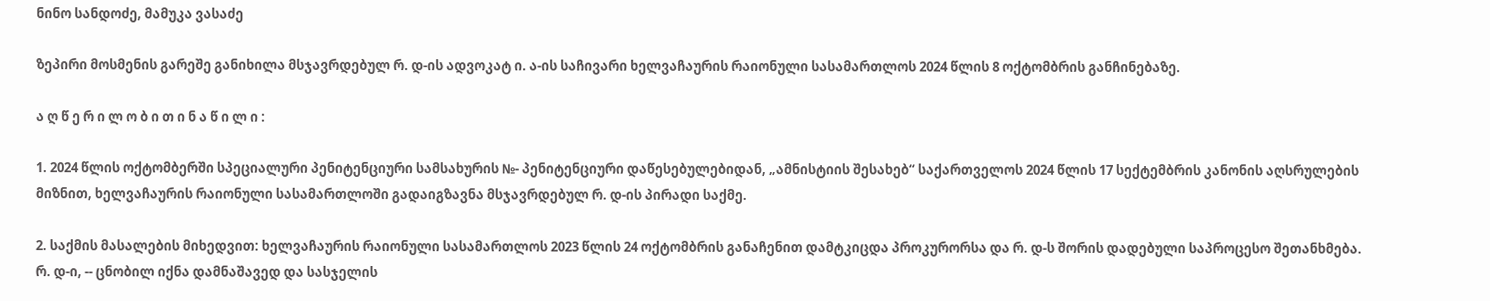ნინო სანდოძე, მამუკა ვასაძე

ზეპირი მოსმენის გარეშე განიხილა მსჯავრდებულ რ. დ-ის ადვოკატ ი. ა-ის საჩივარი ხელვაჩაურის რაიონული სასამართლოს 2024 წლის 8 ოქტომბრის განჩინებაზე.

ა ღ წ ე რ ი ლ ო ბ ი თ ი ნ ა წ ი ლ ი :

1. 2024 წლის ოქტომბერში სპეციალური პენიტენციური სამსახურის №- პენიტენციური დაწესებულებიდან, „ამნისტიის შესახებ“ საქართველოს 2024 წლის 17 სექტემბრის კანონის აღსრულების მიზნით, ხელვაჩაურის რაიონული სასამართლოში გადაიგზავნა მსჯავრდებულ რ. დ-ის პირადი საქმე.

2. საქმის მასალების მიხედვით: ხელვაჩაურის რაიონული სასამართლოს 2023 წლის 24 ოქტომბრის განაჩენით დამტკიცდა პროკურორსა და რ. დ-ს შორის დადებული საპროცესო შეთანხმება. რ. დ-ი, -- ცნობილ იქნა დამნაშავედ და სასჯელის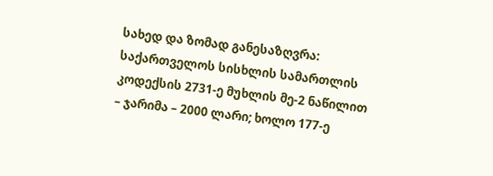სახედ და ზომად განესაზღვრა: საქართველოს სისხლის სამართლის კოდექსის 2731-ე მუხლის მე-2 ნაწილით – ჯარიმა – 2000 ლარი; ხოლო 177-ე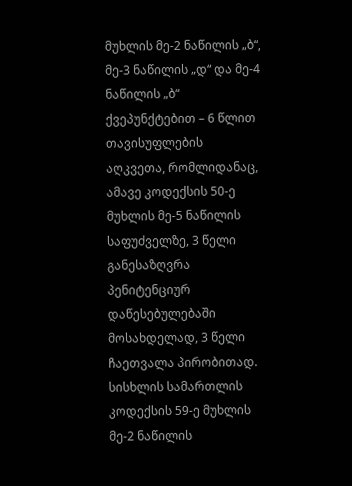მუხლის მე-2 ნაწილის „ბ“, მე-3 ნაწილის „დ“ და მე-4 ნაწილის „ბ“ ქვეპუნქტებით – 6 წლით თავისუფლების აღკვეთა, რომლიდანაც, ამავე კოდექსის 50-ე მუხლის მე-5 ნაწილის საფუძველზე, 3 წელი განესაზღვრა პენიტენციურ დაწესებულებაში მოსახდელად, 3 წელი ჩაეთვალა პირობითად. სისხლის სამართლის კოდექსის 59-ე მუხლის მე-2 ნაწილის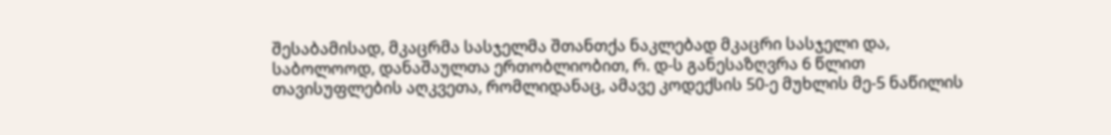შესაბამისად, მკაცრმა სასჯელმა შთანთქა ნაკლებად მკაცრი სასჯელი და, საბოლოოდ, დანაშაულთა ერთობლიობით, რ. დ-ს განესაზღვრა 6 წლით თავისუფლების აღკვეთა, რომლიდანაც, ამავე კოდექსის 50-ე მუხლის მე-5 ნაწილის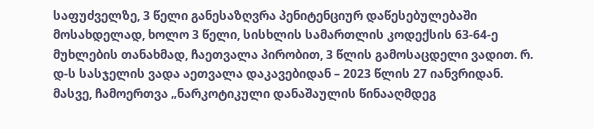საფუძველზე, 3 წელი განესაზღვრა პენიტენციურ დაწესებულებაში მოსახდელად, ხოლო 3 წელი, სისხლის სამართლის კოდექსის 63-64-ე მუხლების თანახმად, ჩაეთვალა პირობით, 3 წლის გამოსაცდელი ვადით. რ. დ-ს სასჯელის ვადა აეთვალა დაკავებიდან – 2023 წლის 27 იანვრიდან. მასვე, ჩამოერთვა „ნარკოტიკული დანაშაულის წინააღმდეგ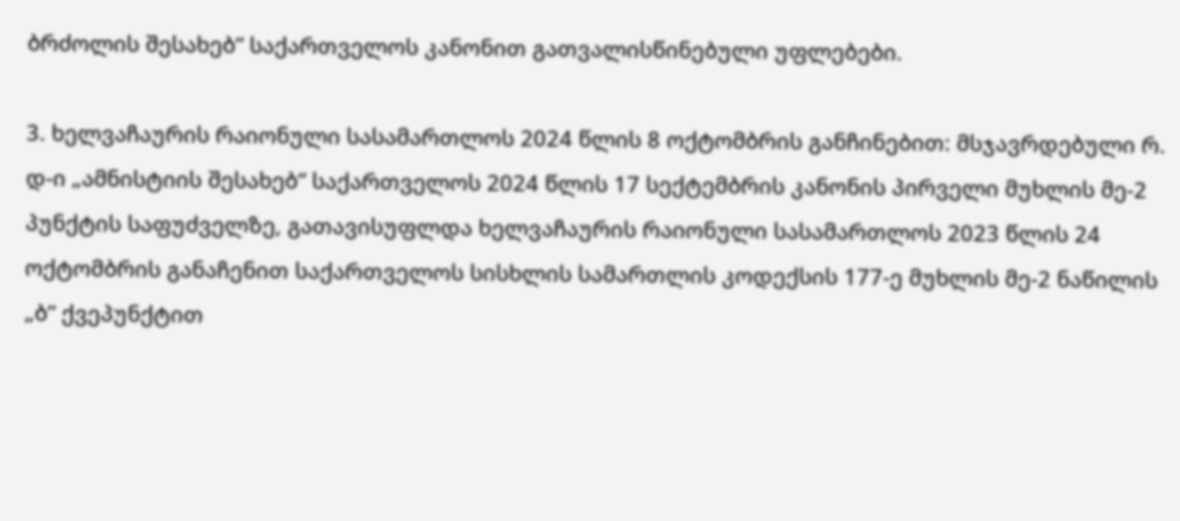ბრძოლის შესახებ“ საქართველოს კანონით გათვალისწინებული უფლებები.

3. ხელვაჩაურის რაიონული სასამართლოს 2024 წლის 8 ოქტომბრის განჩინებით: მსჯავრდებული რ. დ-ი „ამნისტიის შესახებ“ საქართველოს 2024 წლის 17 სექტემბრის კანონის პირველი მუხლის მე-2 პუნქტის საფუძველზე, გათავისუფლდა ხელვაჩაურის რაიონული სასამართლოს 2023 წლის 24 ოქტომბრის განაჩენით საქართველოს სისხლის სამართლის კოდექსის 177-ე მუხლის მე-2 ნაწილის „ბ“ ქვეპუნქტით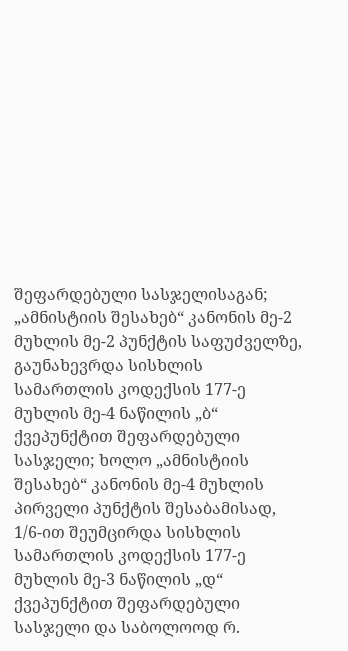შეფარდებული სასჯელისაგან; „ამნისტიის შესახებ“ კანონის მე-2 მუხლის მე-2 პუნქტის საფუძველზე, გაუნახევრდა სისხლის სამართლის კოდექსის 177-ე მუხლის მე-4 ნაწილის „ბ“ ქვეპუნქტით შეფარდებული სასჯელი; ხოლო „ამნისტიის შესახებ“ კანონის მე-4 მუხლის პირველი პუნქტის შესაბამისად, 1/6-ით შეუმცირდა სისხლის სამართლის კოდექსის 177-ე მუხლის მე-3 ნაწილის „დ“ ქვეპუნქტით შეფარდებული სასჯელი და საბოლოოდ რ.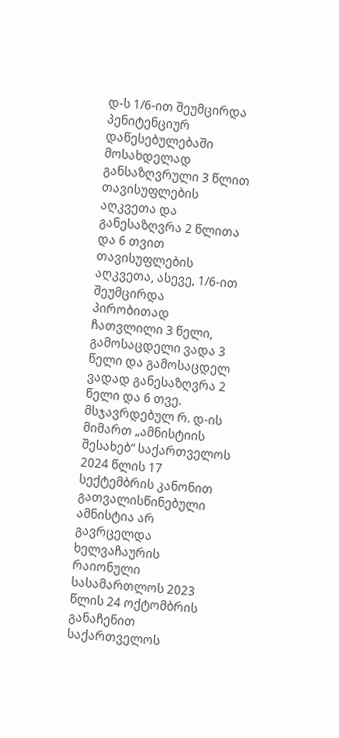დ-ს 1/6-ით შეუმცირდა პენიტენციურ დაწესებულებაში მოსახდელად განსაზღვრული 3 წლით თავისუფლების აღკვეთა და განესაზღვრა 2 წლითა და 6 თვით თავისუფლების აღკვეთა, ასევე, 1/6-ით შეუმცირდა პირობითად ჩათვლილი 3 წელი, გამოსაცდელი ვადა 3 წელი და გამოსაცდელ ვადად განესაზღვრა 2 წელი და 6 თვე. მსჯავრდებულ რ. დ-ის მიმართ „ამნისტიის შესახებ“ საქართველოს 2024 წლის 17 სექტემბრის კანონით გათვალისწინებული ამნისტია არ გავრცელდა ხელვაჩაურის რაიონული სასამართლოს 2023 წლის 24 ოქტომბრის განაჩენით საქართველოს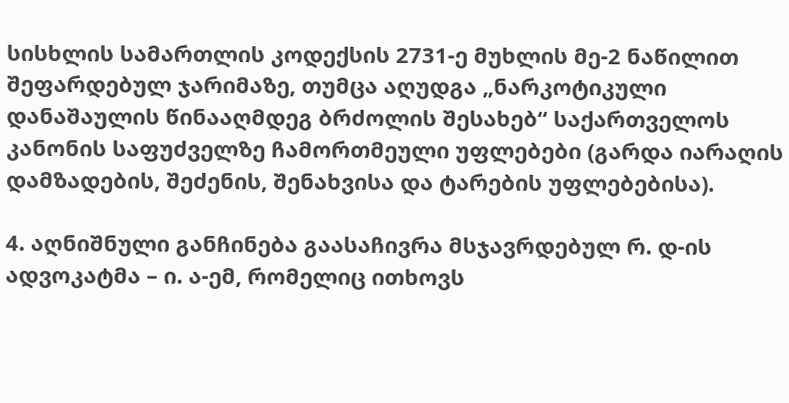სისხლის სამართლის კოდექსის 2731-ე მუხლის მე-2 ნაწილით შეფარდებულ ჯარიმაზე, თუმცა აღუდგა „ნარკოტიკული დანაშაულის წინააღმდეგ ბრძოლის შესახებ“ საქართველოს კანონის საფუძველზე ჩამორთმეული უფლებები (გარდა იარაღის დამზადების, შეძენის, შენახვისა და ტარების უფლებებისა).

4. აღნიშნული განჩინება გაასაჩივრა მსჯავრდებულ რ. დ-ის ადვოკატმა – ი. ა-ემ, რომელიც ითხოვს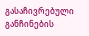გასაჩივრებული განჩინების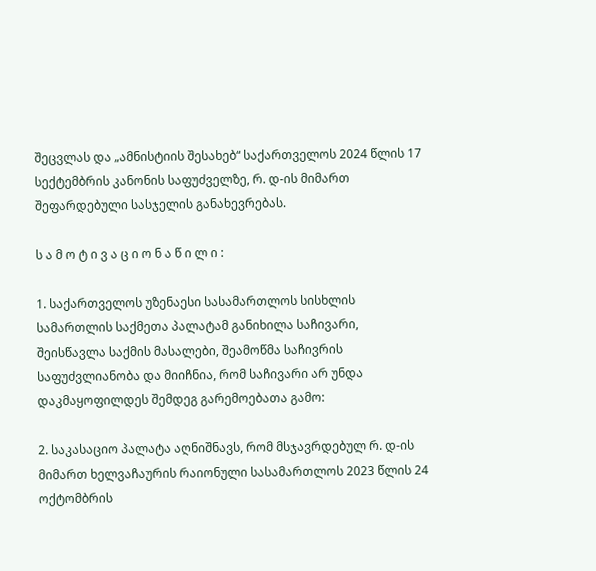შეცვლას და „ამნისტიის შესახებ“ საქართველოს 2024 წლის 17 სექტემბრის კანონის საფუძველზე, რ. დ-ის მიმართ შეფარდებული სასჯელის განახევრებას.

ს ა მ ო ტ ი ვ ა ც ი ო ნ ა წ ი ლ ი :

1. საქართველოს უზენაესი სასამართლოს სისხლის სამართლის საქმეთა პალატამ განიხილა საჩივარი, შეისწავლა საქმის მასალები, შეამოწმა საჩივრის საფუძვლიანობა და მიიჩნია, რომ საჩივარი არ უნდა დაკმაყოფილდეს შემდეგ გარემოებათა გამო:

2. საკასაციო პალატა აღნიშნავს, რომ მსჯავრდებულ რ. დ-ის მიმართ ხელვაჩაურის რაიონული სასამართლოს 2023 წლის 24 ოქტომბრის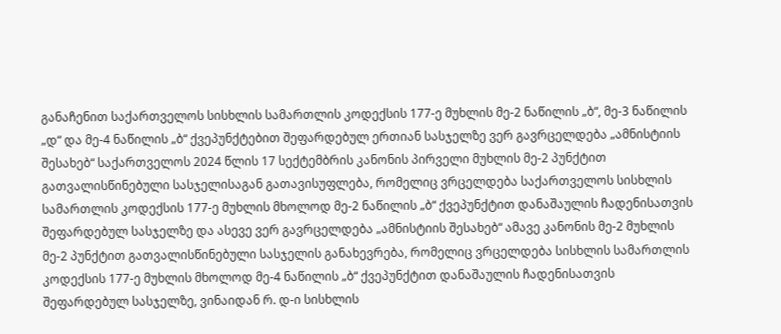განაჩენით საქართველოს სისხლის სამართლის კოდექსის 177-ე მუხლის მე-2 ნაწილის „ბ“, მე-3 ნაწილის „დ“ და მე-4 ნაწილის „ბ“ ქვეპუნქტებით შეფარდებულ ერთიან სასჯელზე ვერ გავრცელდება „ამნისტიის შესახებ“ საქართველოს 2024 წლის 17 სექტემბრის კანონის პირველი მუხლის მე-2 პუნქტით გათვალისწინებული სასჯელისაგან გათავისუფლება, რომელიც ვრცელდება საქართველოს სისხლის სამართლის კოდექსის 177-ე მუხლის მხოლოდ მე-2 ნაწილის „ბ“ ქვეპუნქტით დანაშაულის ჩადენისათვის შეფარდებულ სასჯელზე და ასევე ვერ გავრცელდება „ამნისტიის შესახებ“ ამავე კანონის მე-2 მუხლის მე-2 პუნქტით გათვალისწინებული სასჯელის განახევრება, რომელიც ვრცელდება სისხლის სამართლის კოდექსის 177-ე მუხლის მხოლოდ მე-4 ნაწილის „ბ“ ქვეპუნქტით დანაშაულის ჩადენისათვის შეფარდებულ სასჯელზე, ვინაიდან რ. დ-ი სისხლის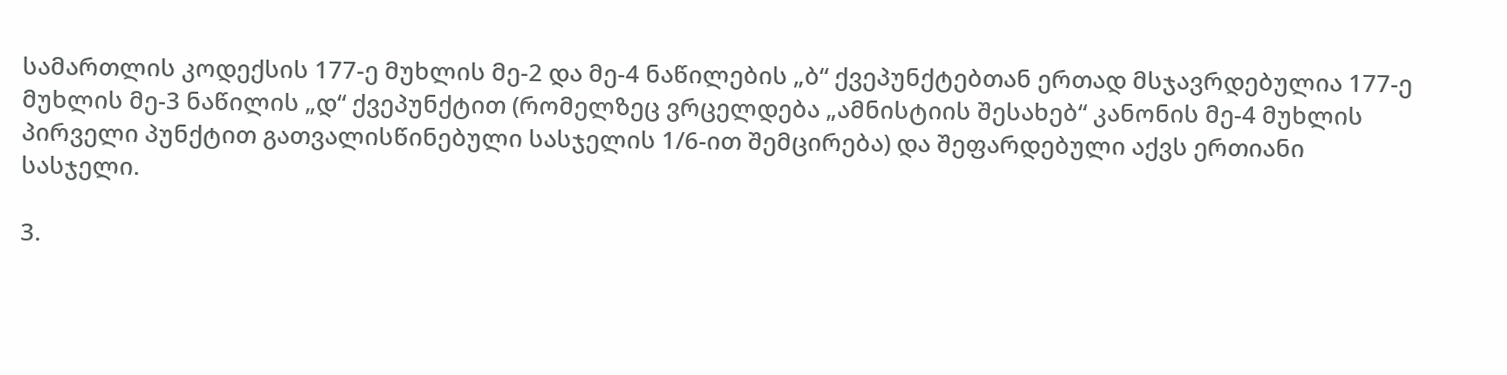სამართლის კოდექსის 177-ე მუხლის მე-2 და მე-4 ნაწილების „ბ“ ქვეპუნქტებთან ერთად მსჯავრდებულია 177-ე მუხლის მე-3 ნაწილის „დ“ ქვეპუნქტით (რომელზეც ვრცელდება „ამნისტიის შესახებ“ კანონის მე-4 მუხლის პირველი პუნქტით გათვალისწინებული სასჯელის 1/6-ით შემცირება) და შეფარდებული აქვს ერთიანი სასჯელი.

3.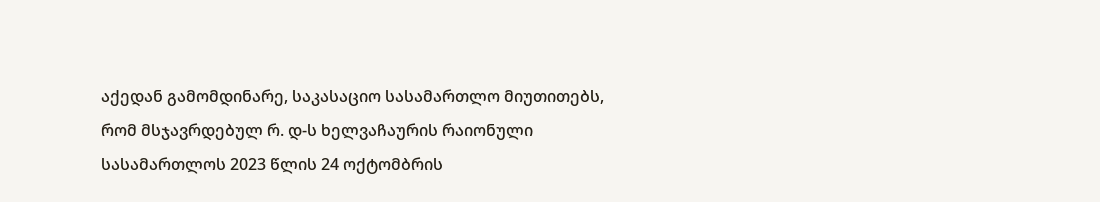აქედან გამომდინარე, საკასაციო სასამართლო მიუთითებს, რომ მსჯავრდებულ რ. დ-ს ხელვაჩაურის რაიონული სასამართლოს 2023 წლის 24 ოქტომბრის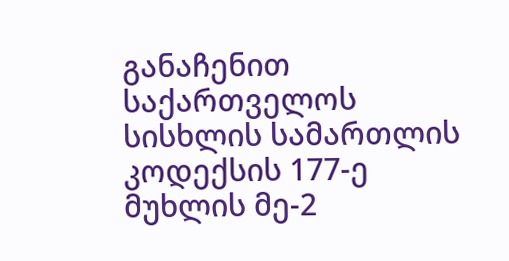განაჩენით საქართველოს სისხლის სამართლის კოდექსის 177-ე მუხლის მე-2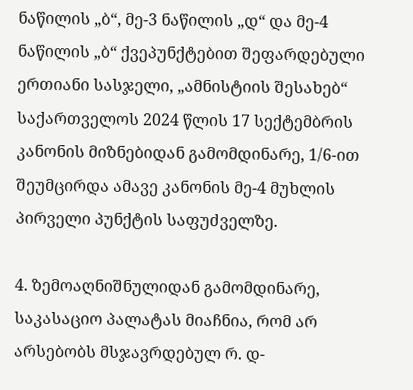ნაწილის „ბ“, მე-3 ნაწილის „დ“ და მე-4 ნაწილის „ბ“ ქვეპუნქტებით შეფარდებული ერთიანი სასჯელი, „ამნისტიის შესახებ“ საქართველოს 2024 წლის 17 სექტემბრის კანონის მიზნებიდან გამომდინარე, 1/6-ით შეუმცირდა ამავე კანონის მე-4 მუხლის პირველი პუნქტის საფუძველზე.

4. ზემოაღნიშნულიდან გამომდინარე, საკასაციო პალატას მიაჩნია, რომ არ არსებობს მსჯავრდებულ რ. დ-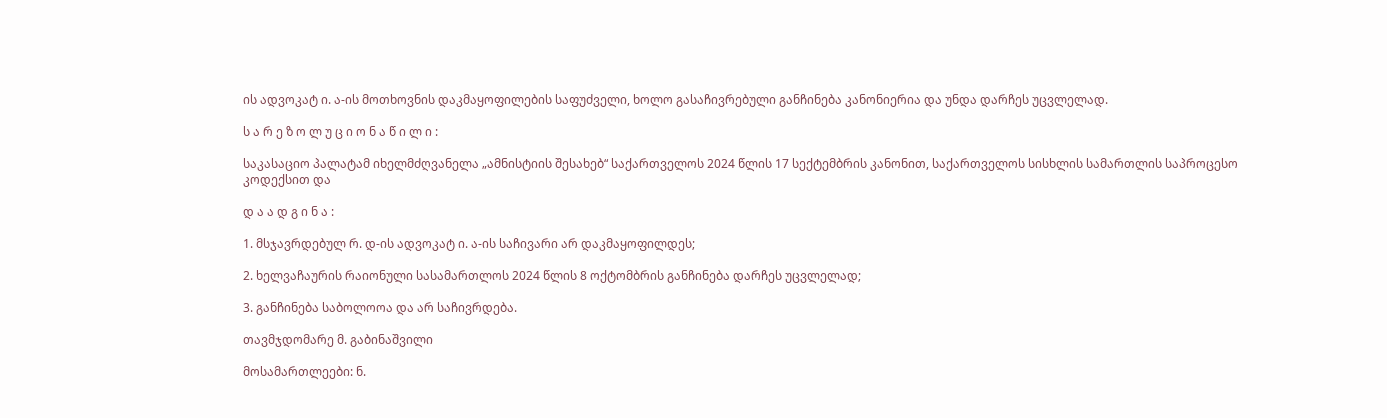ის ადვოკატ ი. ა-ის მოთხოვნის დაკმაყოფილების საფუძველი, ხოლო გასაჩივრებული განჩინება კანონიერია და უნდა დარჩეს უცვლელად.

ს ა რ ე ზ ო ლ უ ც ი ო ნ ა წ ი ლ ი :

საკასაციო პალატამ იხელმძღვანელა „ამნისტიის შესახებ“ საქართველოს 2024 წლის 17 სექტემბრის კანონით, საქართველოს სისხლის სამართლის საპროცესო კოდექსით და

დ ა ა დ გ ი ნ ა :

1. მსჯავრდებულ რ. დ-ის ადვოკატ ი. ა-ის საჩივარი არ დაკმაყოფილდეს;

2. ხელვაჩაურის რაიონული სასამართლოს 2024 წლის 8 ოქტომბრის განჩინება დარჩეს უცვლელად;

3. განჩინება საბოლოოა და არ საჩივრდება.

თავმჯდომარე მ. გაბინაშვილი

მოსამართლეები: ნ.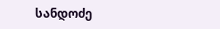სანდოძე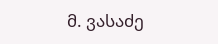მ. ვასაძე